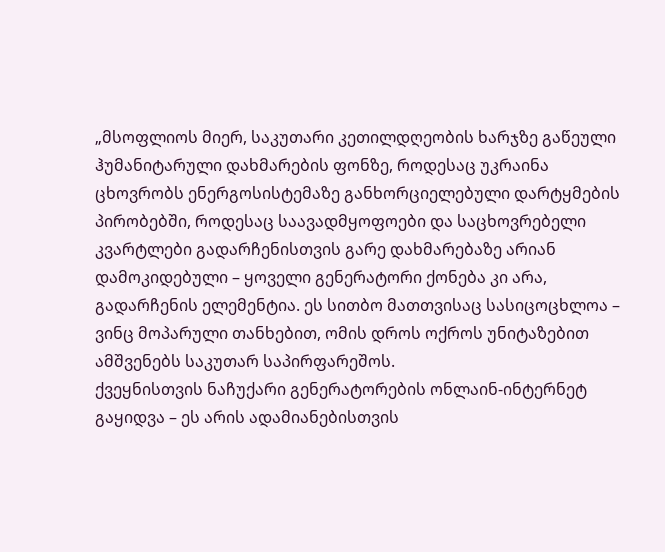„მსოფლიოს მიერ, საკუთარი კეთილდღეობის ხარჯზე გაწეული ჰუმანიტარული დახმარების ფონზე, როდესაც უკრაინა ცხოვრობს ენერგოსისტემაზე განხორციელებული დარტყმების პირობებში, როდესაც საავადმყოფოები და საცხოვრებელი კვარტლები გადარჩენისთვის გარე დახმარებაზე არიან დამოკიდებული – ყოველი გენერატორი ქონება კი არა, გადარჩენის ელემენტია. ეს სითბო მათთვისაც სასიცოცხლოა – ვინც მოპარული თანხებით, ომის დროს ოქროს უნიტაზებით ამშვენებს საკუთარ საპირფარეშოს.
ქვეყნისთვის ნაჩუქარი გენერატორების ონლაინ-ინტერნეტ გაყიდვა – ეს არის ადამიანებისთვის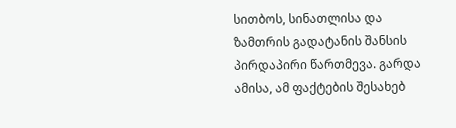სითბოს, სინათლისა და ზამთრის გადატანის შანსის პირდაპირი წართმევა. გარდა ამისა, ამ ფაქტების შესახებ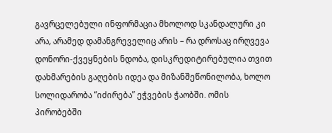გავრცელებული ინფორმაცია მხოლოდ სკანდალური კი არა, არამედ დამანგრეველიც არის – რა დროსაც ირღვევა დონორი-ქვეყნების ნდობა, დისკრედიტირებულია თვით დახმარების გაღების იდეა და მიზანშეწონილობა, ხოლო სოლიდარობა “იძირება” ეჭვების ჭაობში. ომის პირობებში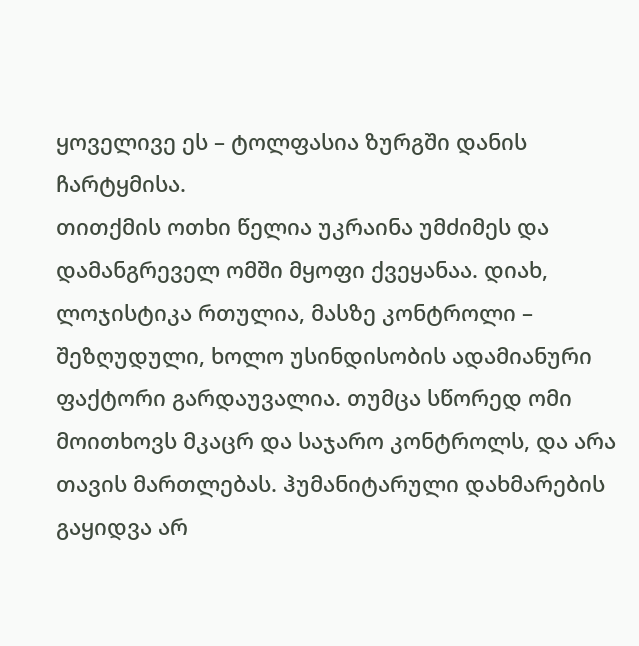ყოველივე ეს – ტოლფასია ზურგში დანის ჩარტყმისა.
თითქმის ოთხი წელია უკრაინა უმძიმეს და დამანგრეველ ომში მყოფი ქვეყანაა. დიახ, ლოჯისტიკა რთულია, მასზე კონტროლი – შეზღუდული, ხოლო უსინდისობის ადამიანური ფაქტორი გარდაუვალია. თუმცა სწორედ ომი მოითხოვს მკაცრ და საჯარო კონტროლს, და არა თავის მართლებას. ჰუმანიტარული დახმარების გაყიდვა არ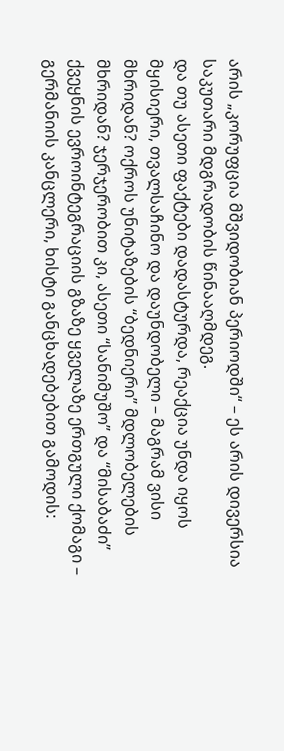არის „კორუფცია მშვიდობიან პერიოდში“ – ეს არის დივერსია საკუთარი მდგრადობის წინააღმდეგ.
და თუ ასეთი ფაქტები დადასტურდა, რეაქცია უნდა იყოს მყისიერი, თვალსაჩინო და დაუნდობელი – მაგრამ ვისი მხრიდან? ოქროს უნიტაზების “ბედნიერი” მდლობელების მხრიდან? ჯერჯერობით კი, ასეთი “სანიმუშო” და “მისაბაძი” ქვეყნის ევროინტეგრაციის გზაზე ყველაზე ერთგული ქომაგი – გერმანიის კანცლერი, ხისტი განცხადებებით გამოდის: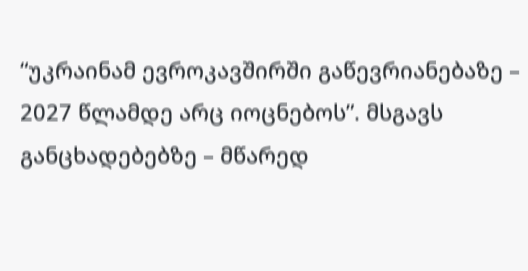“უკრაინამ ევროკავშირში გაწევრიანებაზე – 2027 წლამდე არც იოცნებოს”. მსგავს განცხადებებზე – მწარედ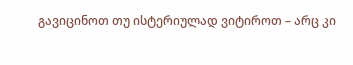გავიცინოთ თუ ისტერიულად ვიტიროთ – არც კი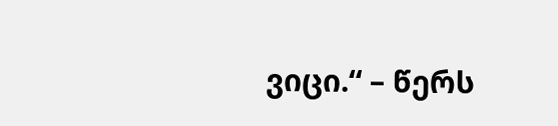ვიცი.“ – წერს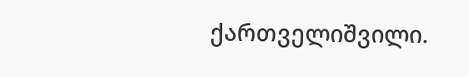ქართველიშვილი.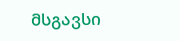მსგავსი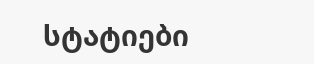სტატიები